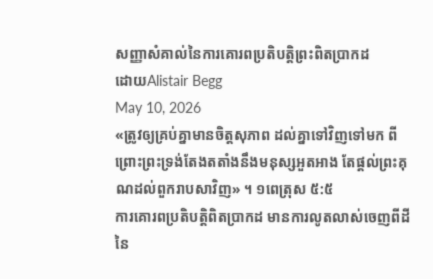សញ្ញាសំគាល់នៃការគោរពប្រតិបត្តិព្រះពិតប្រាកដ
ដោយAlistair Begg
May 10, 2026
«ត្រូវឲ្យគ្រប់គ្នាមានចិត្តសុភាព ដល់គ្នាទៅវិញទៅមក ពីព្រោះព្រះទ្រង់តែងតតាំងនឹងមនុស្សអួតអាង តែផ្ដល់ព្រះគុណដល់ពួករាបសាវិញ» ។ ១ពេត្រុស ៥:៥
ការគោរពប្រតិបត្តិពិតប្រាកដ មានការលូតលាស់ចេញពីដីនៃ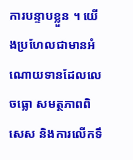ការបន្ទាបខ្លួន ។ យើងប្រហែលជាមានអំណោយទានដែលលេចធ្លោ សមត្ថភាពពិសេស និងការលើកទឹ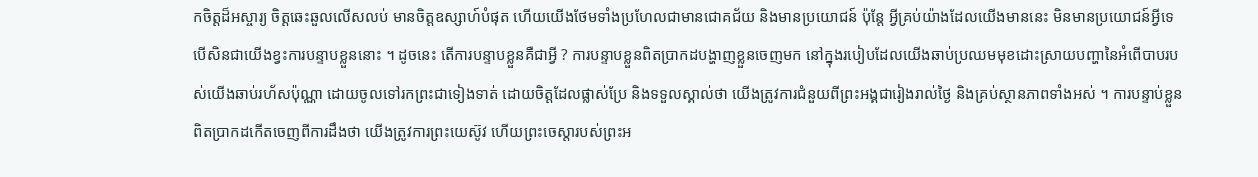កចិត្តដ៏អស្ចារ្យ ចិត្តឆេះឆួលលើសលប់ មានចិត្តឧស្សាហ៍បំផុត ហើយយើងថែមទាំងប្រហែលជាមានជោគជ័យ និងមានប្រយោជន៍ ប៉ុន្តែ អ្វីគ្រប់យ៉ាងដែលយើងមាននេះ មិនមានប្រយោជន៍អ្វីទេ បើសិនជាយើងខ្វះការបន្ទាបខ្លួននោះ ។ ដូចនេះ តើការបន្ទាបខ្លួនគឺជាអ្វី ? ការបន្ទាបខ្លួនពិតប្រាកដបង្ហាញខ្លួនចេញមក នៅក្នុងរបៀបដែលយើងឆាប់ប្រឈមមុខដោះស្រាយបញ្ហានៃអំពើបាបរបស់យើងឆាប់រហ័សប៉ុណ្ណា ដោយចូលទៅរកព្រះជាទៀងទាត់ ដោយចិត្តដែលផ្លាស់ប្រែ និងទទួលស្គាល់ថា យើងត្រូវការជំនួយពីព្រះអង្គជារៀងរាល់ថ្ងៃ និងគ្រប់ស្ថានភាពទាំងអស់ ។ ការបន្ទាប់ខ្លួនពិតប្រាកដកើតចេញពីការដឹងថា យើងត្រូវការព្រះយេស៊ូវ ហើយព្រះចេស្តារបស់ព្រះអ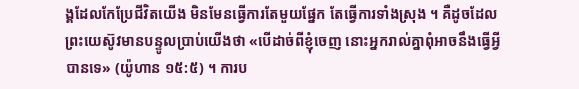ង្គដែលកែប្រែជីវិតយើង មិនមែនធ្វើការតែមួយផ្នែក តែធ្វើការទាំងស្រុង ។ គឺដូចដែលព្រះយេស៊ូវមានបន្ទូលប្រាប់យើងថា «បើដាច់ពីខ្ញុំចេញ នោះអ្នករាល់គ្នាពុំអាចនឹងធ្វើអ្វីបានទេ» (យ៉ូហាន ១៥:៥) ។ ការប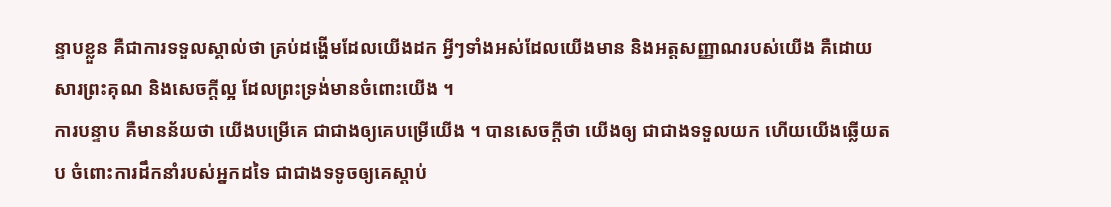ន្ទាបខ្លួន គឺជាការទទួលស្គាល់ថា គ្រប់ដង្ហើមដែលយើងដក អ្វីៗទាំងអស់ដែលយើងមាន និងអត្តសញ្ញាណរបស់យើង គឺដោយសារព្រះគុណ និងសេចក្តីល្អ ដែលព្រះទ្រង់មានចំពោះយើង ។
ការបន្ទាប គឺមានន័យថា យើងបម្រើគេ ជាជាងឲ្យគេបម្រើយើង ។ បានសេចក្តីថា យើងឲ្យ ជាជាងទទួលយក ហើយយើងឆ្លើយតប ចំពោះការដឹកនាំរបស់អ្នកដទៃ ជាជាងទទូចឲ្យគេស្តាប់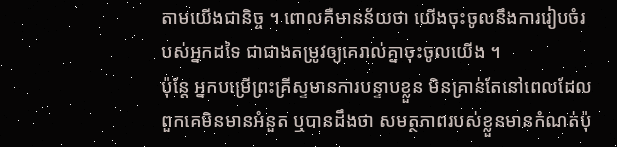តាមយើងជានិច្ច ។ ពោលគឺមានន័យថា យើងចុះចូលនឹងការរៀបចំរបស់អ្នកដទៃ ជាជាងតម្រូវឲ្យគេរាល់គ្នាចុះចូលយើង ។
ប៉ុន្តែ អ្នកបម្រើព្រះគ្រីស្ទមានការបន្ទាបខ្លួន មិនគ្រាន់តែនៅពេលដែលពួកគេមិនមានអំនួត ឬបានដឹងថា សមត្ថភាពរបស់ខ្លួនមានកំណត់ប៉ុ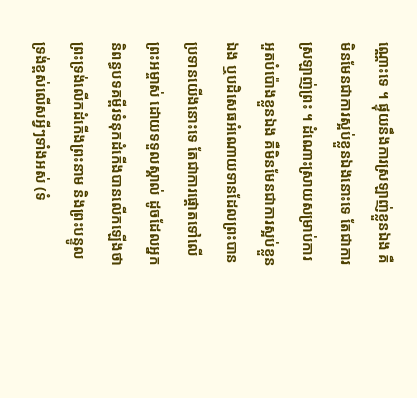ណ្ណោះទេ ។ ផ្ទុយនឹងការស្រឡាញ់ខ្លួនឯង គឺមិនមែនជាការស្អប់ខ្លួនឯងនោះទេ តែជាការស្រឡាញ់ព្រះ ។ ដំណោះស្រាយសម្រាប់ការអួតបំប៉ោងខ្លួនឯង គឺមិនមែនជាការស្អប់ខ្លួនឯង ឬបដិសេធអំណោយទានដែលព្រះបានប្រទានយើងនោះទេ តែជាការផ្ដោតទៅលើព្រះអម្ចាស់ ដោយទទួលស្គាល់ ដូចដែលអ្នកនិពន្ធបទគម្ពីរទំនុកដំកើងបានលើកឡើងថា ព្រះទ្រង់លើកដំកើងព្រះនាម និងព្រះបន្ទូលទ្រង់ខ្ពស់លើសអ្វីៗទាំងអស់ (ទំ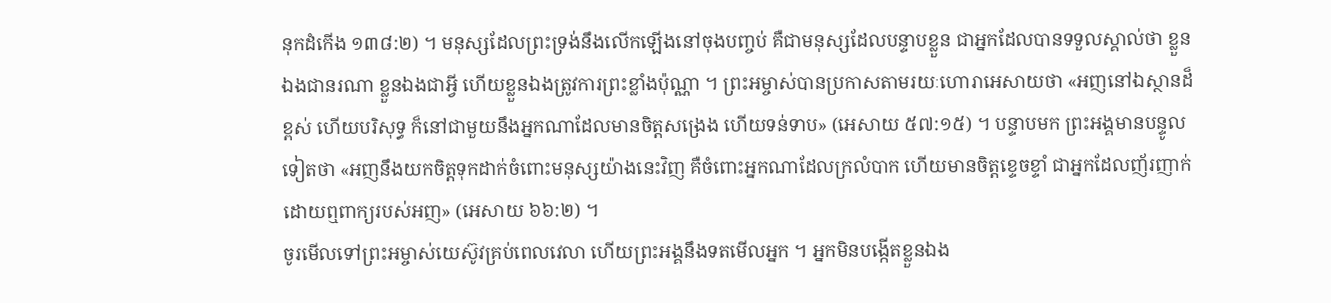នុកដំកើង ១៣៨:២) ។ មនុស្សដែលព្រះទ្រង់នឹងលើកឡើងនៅចុងបញ្ចប់ គឺជាមនុស្សដែលបន្ទាបខ្លួន ជាអ្នកដែលបានទទួលស្គាល់ថា ខ្លួនឯងជានរណា ខ្លួនឯងជាអ្វី ហើយខ្លួនឯងត្រូវការព្រះខ្លាំងប៉ុណ្ណា ។ ព្រះអម្ចាស់បានប្រកាសតាមរយៈហោរាអេសាយថា «អញនៅឯស្ថានដ៏ខ្ពស់ ហើយបរិសុទ្ធ ក៏នៅជាមួយនឹងអ្នកណាដែលមានចិត្តសង្រេង ហើយទន់ទាប» (អេសាយ ៥៧:១៥) ។ បន្ទាបមក ព្រះអង្គមានបន្ទូលទៀតថា «អញនឹងយកចិត្តទុកដាក់ចំពោះមនុស្សយ៉ាងនេះវិញ គឺចំពោះអ្នកណាដែលក្រលំបាក ហើយមានចិត្តខ្ទេចខ្ទាំ ជាអ្នកដែលញ័រញាក់ ដោយឮពាក្យរបស់អញ» (អេសាយ ៦៦:២) ។
ចូរមើលទៅព្រះអម្ចាស់យេស៊ូវគ្រប់ពេលវេលា ហើយព្រះអង្គនឹងទតមើលអ្នក ។ អ្នកមិនបង្កើតខ្លួនឯង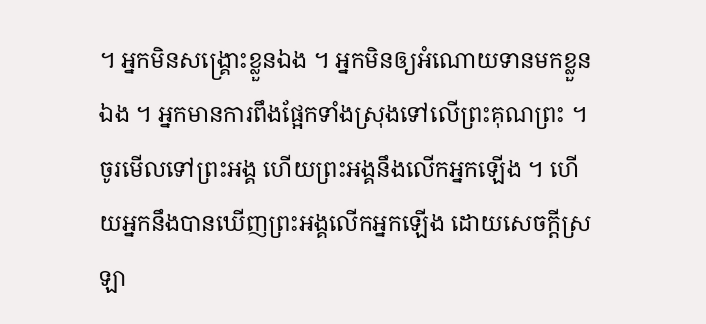។ អ្នកមិនសង្គ្រោះខ្លួនឯង ។ អ្នកមិនឲ្យអំណោយទានមកខ្លួនឯង ។ អ្នកមានការពឹងផ្អែកទាំងស្រុងទៅលើព្រះគុណព្រះ ។ ចូរមើលទៅព្រះអង្គ ហើយព្រះអង្គនឹងលើកអ្នកឡើង ។ ហើយអ្នកនឹងបានឃើញព្រះអង្គលើកអ្នកឡើង ដោយសេចក្តីស្រឡា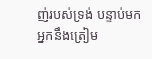ញ់របស់ទ្រង់ បន្ទាប់មក អ្នកនឹងត្រៀម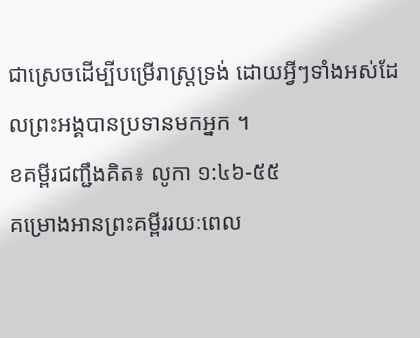ជាស្រេចដើម្បីបម្រើរាស្រ្តទ្រង់ ដោយអ្វីៗទាំងអស់ដែលព្រះអង្គបានប្រទានមកអ្នក ។
ខគម្ពីរជញ្ជឹងគិត៖ លូកា ១:៤៦-៥៥
គម្រោងអានព្រះគម្ពីររយៈពេល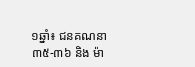១ឆ្នាំ៖ ជនគណនា ៣៥-៣៦ និង ម៉ា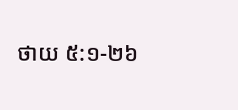ថាយ ៥:១-២៦